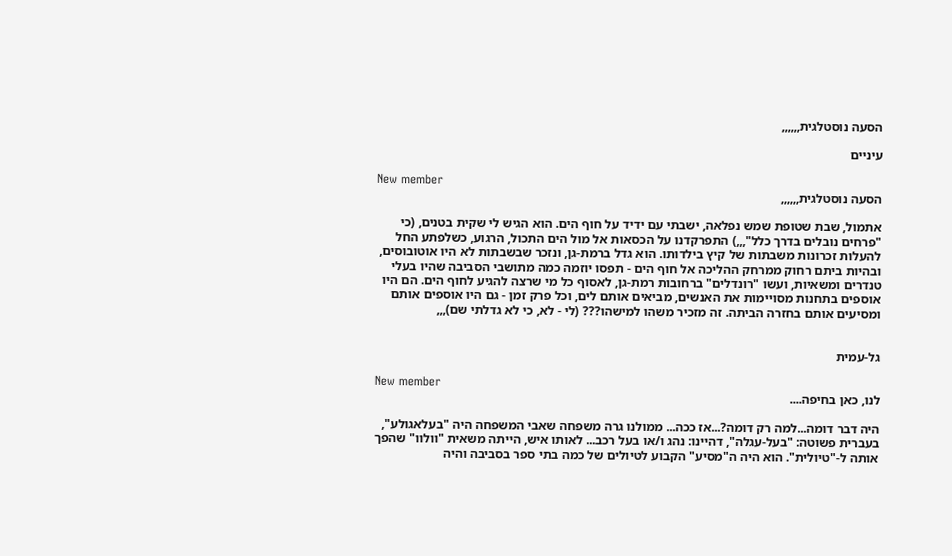הסעה נוסטלגית,,,,,,

עיניים

New member
הסעה נוסטלגית,,,,,,

אתמול, שבת שטופת שמש נפלאה, ישבתי עם ידיד על חוף הים. הוא הגיש לי שקית בטנים, (כי "פרחים נובלים בדרך כלל",,,) התפרקדנו על הכסאות אל מול הים התכול, הרגוע, כשלפתע החל להעלות זכרונות משבתות של קיץ בילדותו. הוא גדל ברמת-גן, ונזכר שבשבתות לא היו אוטובוסים, ובהיות ביתם רחוק ממרחק ההליכה אל חוף הים - תפסו יוזמה כמה מתושבי הסביבה שהיו בעלי טנדרים ומשאיות, ועשו "רונדלים" ברחובות רמת-גן, לאסוף כל מי שרצה להגיע לחוף הים. הם היו אוספים בתחנות מסויימות את האנשים, מביאים אותם לים, וכל פרק זמן - גם היו אוספים אותם ומסיעים אותם בחזרה הביתה. זה מזכיר משהו למישהו??? (לי - לא, כי לא גדלתי שם),,,


גל-עמית

New member
לנו, כאן בחיפה....

היה דבר דומה...למה רק דומה?...אז ככה... ממולנו גרה משפחה שאבי המשפחה היה "בעלאגולע", בעברית פשוטה: "בעל-עגלה", דהיינו: נהג ו/או בעל רכב... לאותו איש, הייתה משאית "וולוו" שהפך אותה ל-"טיולית". הוא היה ה"מסיע" הקבוע לטיולים של כמה בתי ספר בסביבה והיה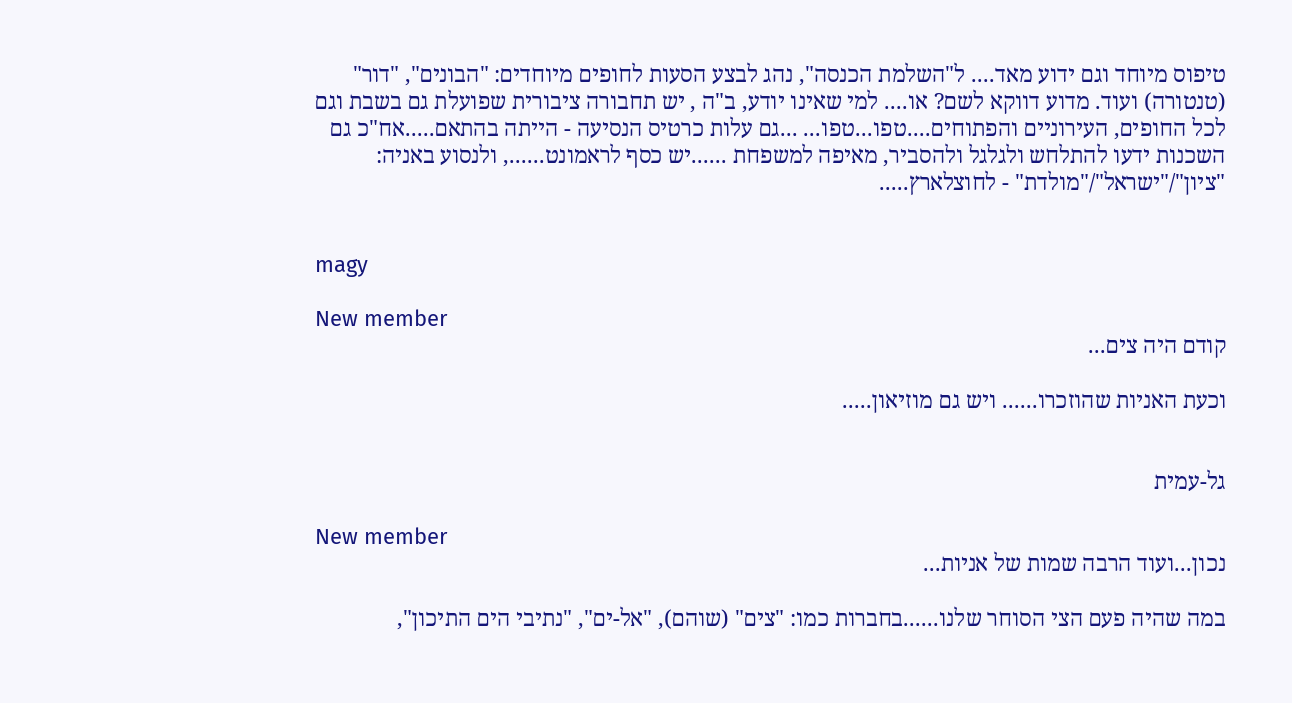טיפוס מיוחד וגם ידוע מאד.... ל"השלמת הכנסה", נהג לבצע הסעות לחופים מיוחדים: "הבונים", "דור" (טנטורה) ועוד. מדוע דווקא לשם? או.... למי שאינו יודע, ב"ה , יש תחבורה ציבורית שפועלת גם בשבת וגם לכל החופים, העירוניים והפתוחים....טפו...טפו... ...גם עלות כרטיס הנסיעה - הייתה בהתאם.....אח"כ גם השכנות ידעו להתלחש ולגלגל ולהסביר, מאיפה למשפחת ......יש כסף לראמונט......, ולנסוע באניה: "ציון"/"ישראל"/"מולדת" - לחוצלארץ.....


magy

New member
קודם היה צים...

וכעת האניות שהוזכרו...... ויש גם מוזיאון.....


גל-עמית

New member
נכון...ועוד הרבה שמות של אניות...

במה שהיה פעם הצי הסוחר שלנו......בחברות כמו: "צים" (שוהם), "אל-ים", "נתיבי הים התיכון",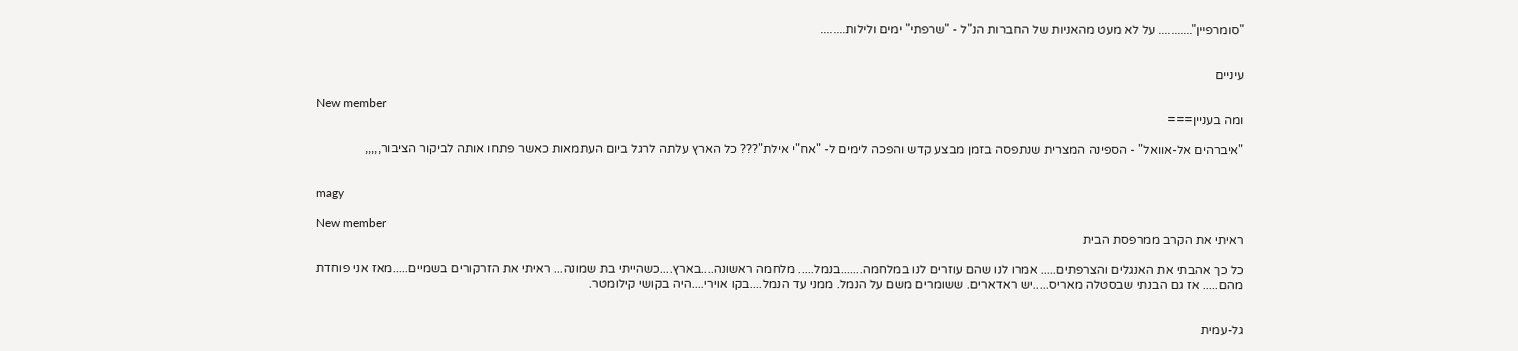"סומרפיין"........... על לא מעט מהאניות של החברות הנ"ל - "שרפתי" ימים ולילות........


עיניים

New member
ומה בעניין===

"איברהים אל-אוואל" - הספינה המצרית שנתפסה בזמן מבצע קדש והפכה לימים ל- "אח"י אילת"??? כל הארץ עלתה לרגל ביום העתמאות כאשר פתחו אותה לביקור הציבור,,,,,


magy

New member
ראיתי את הקרב ממרפסת הבית

כל כך אהבתי את האנגלים והצרפתים..... אמרו לנו שהם עוזרים לנו במלחמה.......בנמל..... מלחמה ראשונה....בארץ....כשהייתי בת שמונה... ראיתי את הזרקורים בשמיים.....מאז אני פוחדת מהם..... אז גם הבנתי שבסטלה מאריס.....יש ראדארים. ששומרים משם על הנמל. ממני עד הנמל....בקו אוירי....היה בקושי קילומטר.


גל-עמית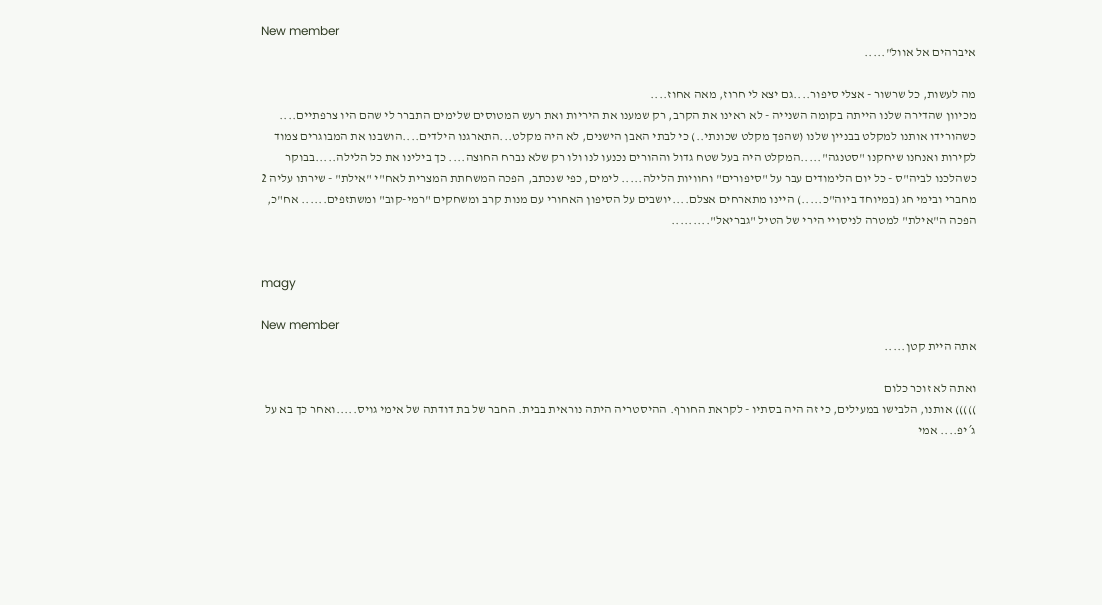New member
איברהים אל אוול".....

מה לעשות, כל שרשור - אצלי סיפור....גם יצא לי חרוז, מאה אחוז....
מכיוון שהדירה שלנו הייתה בקומה השנייה - לא ראינו את הקרב, רק שמענו את היריות ואת רעש המטוסים שלימים התברר לי שהם היו צרפתיים.... כשהורידו אותנו למקלט בבניין שלנו (שהפך מקלט שכונתי..) כי לבתי האבן הישנים, לא היה מקלט...התארגנו הילדים....הושבנו את המבוגרים צמוד לקירות ואנחנו שיחקנו "סטנגה".....המקלט היה בעל שטח גדול וההורים נכנעו לנו ולו רק שלא נברח החוצה.... כך בילינו את כל הלילה.....בבוקר כשהלכנו לביה"ס - כל יום הלימודים עבר על "סיפורים" וחוויות הלילה..... לימים, כפי שנכתב, הפכה המשחתת המצרית לאח"י "אילת" - שירתו עליה 2 מחברי ובימי חג (במיוחד ביוה"כ.....) היינו מתארחים אצלם....יושבים על הסיפון האחורי עם מנות קרב ומשחקים "רמי-קוב" ומשתזפים...... אח"כ, הפכה ה"אילת" למטרה לניסויי הירי של הטיל "גבריאל".........


magy

New member
אתה היית קטן.....

ואתה לא זוכר כלום
))))) אותנו, הלבישו במעילים, כי זה היה בסתיו - לקראת החורף. ההיסטריה היתה נוראית בבית. החבר של בת דודתה של אימי גויס.....ואחר כך בא על ג´יפ.... אמי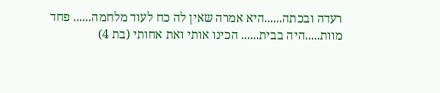רעדה ובכתה......היא אמרה שאין לה כח לעוד מלחמה...... פחד מוות.....היה בבית...... הכינו אותי ואת אחותי (בת 4)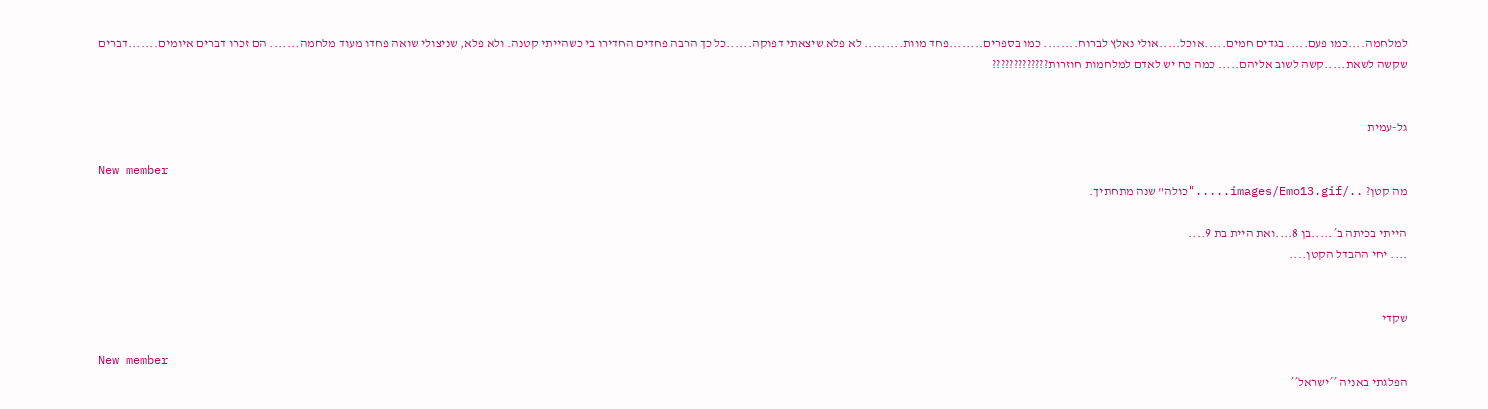למלחמה....כמו פעם..... בגדים חמים.....אוכל.....אולי נאלץ לברוח........ כמו בספרים........פחד מוות......... לא פלא שיצאתי דפוקה......כל כך הרבה פחדים החדירו בי כשהייתי קטנה. ולא פלא, שניצולי שואה פחדו מעוד מלחמה....... הם זכרו דברים איומים.......דברים שקשה לשאת.....קשה לשוב אליהם..... כמה כח יש לאדם למלחמות חוזרות?????????????


גל-עמית

New member
מה קטן? ../images/Emo13.gif....."כולה" שנה מתחתיך.

הייתי בכיתה ב´.....בן 8....ואת היית בת 9....
.... יחי ההבדל הקטן....


שקדי

New member
הפלגתי באניה ´´ישראל´´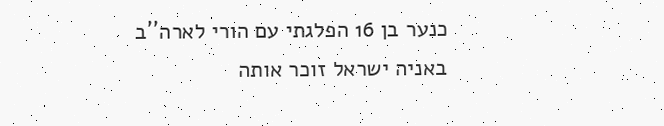כנער בן 16 הפלגתי עם הורי לארה´´ב באניה ישראל זוכר אותה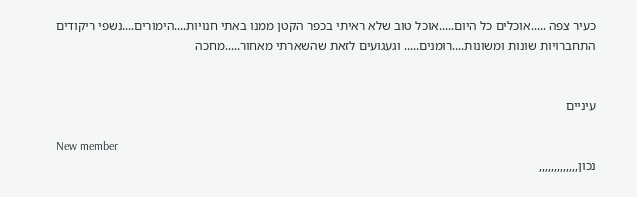כעיר צפה .....אוכלים כל היום.....אוכל טוב שלא ראיתי בכפר הקטן ממנו באתי חנויות....הימורים....נשפי ריקודים התחברויות שונות ומשונות....רומנים..... וגעגועים לזאת שהשארתי מאחור.....מחכה


עיניים

New member
נכון,,,,,,,,,,,,,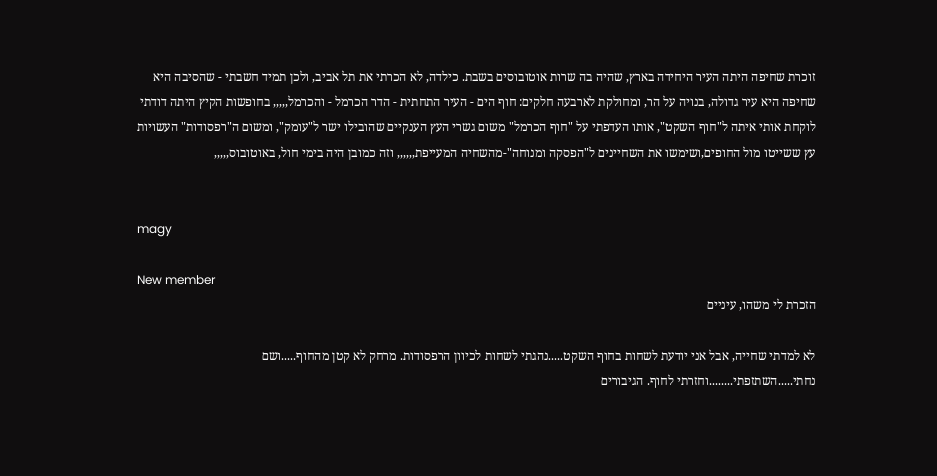זוכרת שחיפה היתה העיר היחידה בארץ, שהיה בה שרות אוטובוסים בשבת. כילדה, לא הכרתי את תל אביב, ולכן תמיד חשבתי - שהסיבה היא שחיפה היא עיר גדולה, בנויה על הר, ומחולקת לארבעה חלקים: חוף הים - העיר התחתית - הדר הכרמל - והכרמל,,,,, בחופשות הקיץ היתה דודתי לוקחת אותי איתה ל"חוף השקט", אותו העדפתי על "חוף הכרמל" משום גשרי העץ הענקיים שהובילו ישר ל"עומק", ומשום ה"רפסודות" העשויות עץ ששייטו מול החופים,ושימשו את השחיינים ל"הפסקה ומנוחה"-מהשחיה המעייפת,,,,,, וזה כמובן היה בימי חול, באוטובוס,,,,,


magy

New member
הזכרת לי משהו, עיניים

לא למדתי שחייה, אבל אני יודעת לשחות בחוף השקט.....נהגתי לשחות לכיוון הרפסודות. מרחק לא קטן מהחוף.....ושם נחתי.....השתזפתי........וחזרתי לחוף. הגיבורים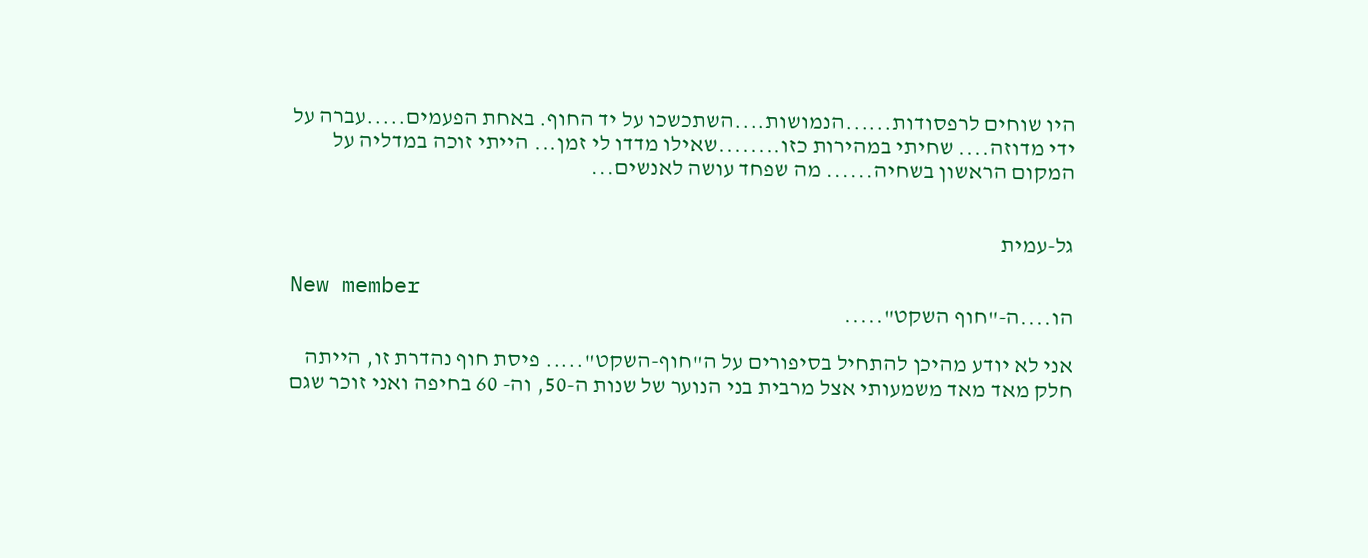היו שוחים לרפסודות......הנמושות....השתכשכו על יד החוף. באחת הפעמים.....עברה על ידי מדוזה.... שחיתי במהירות כזו........שאילו מדדו לי זמן... הייתי זוכה במדליה על המקום הראשון בשחיה...... מה שפחד עושה לאנשים...


גל-עמית

New member
הו....ה-"חוף השקט".....

אני לא יודע מהיכן להתחיל בסיפורים על ה"חוף-השקט"..... פיסת חוף נהדרת זו, הייתה חלק מאד מאד משמעותי אצל מרבית בני הנוער של שנות ה-50, וה- 60 בחיפה ואני זוכר שגם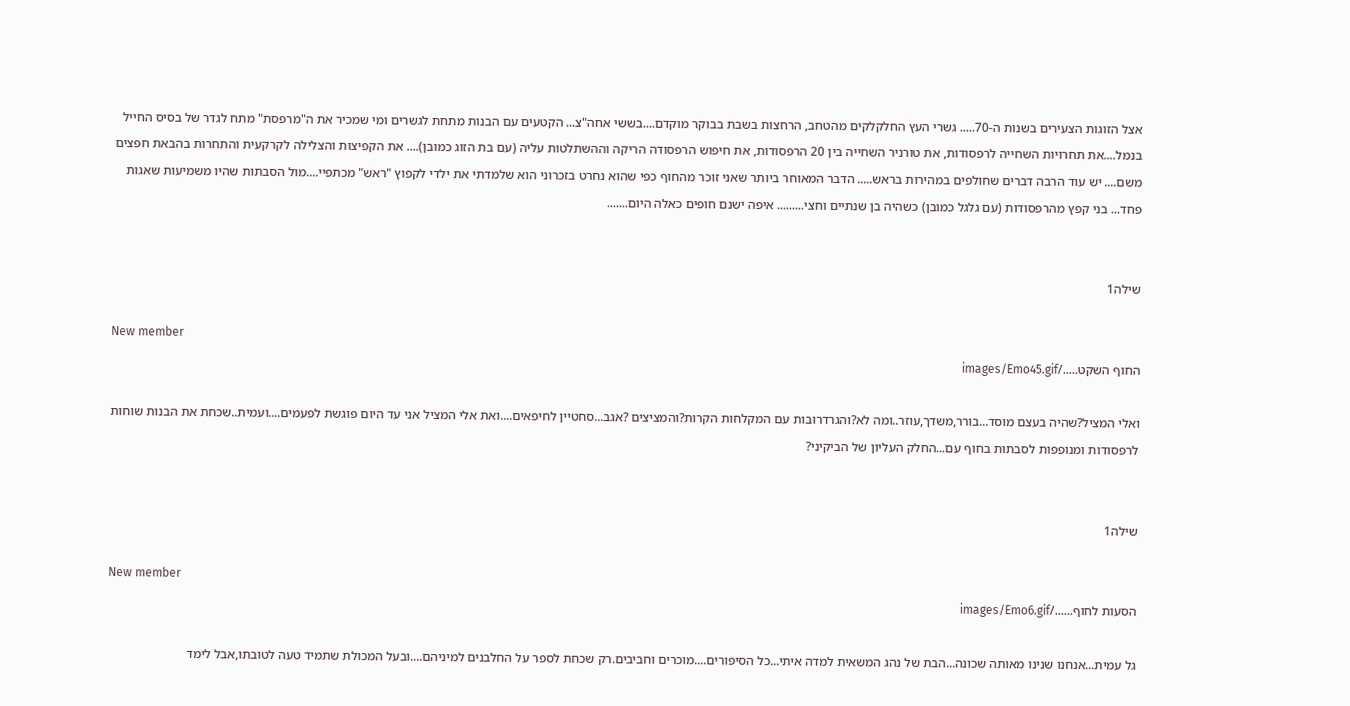אצל הזוגות הצעירים בשנות ה-70..... גשרי העץ החלקלקים מהטחב, הרחצות בשבת בבוקר מוקדם....בששי אחה"צ... הקטעים עם הבנות מתחת לגשרים ומי שמכיר את ה"מרפסת" מתח לגדר של בסיס החייל בנמל....את תחרויות השחייה לרפסודות, את טורניר השחייה בין 20 הרפסודות, את חיפוש הרפסודה הריקה וההשתלטות עליה (עם בת הזוג כמובן).... את הקפיצות והצלילה לקרקעית והתחרות בהבאת חפצים משם.... יש עוד הרבה דברים שחולפים במהירות בראש..... הדבר המאוחר ביותר שאני זוכר מהחוף כפי שהוא נחרט בזכרוני הוא שלמדתי את ילדי לקפוץ "ראש" מכתפיי....מול הסבתות שהיו משמיעות שאגות פחד... בני קפץ מהרפסודות (עם גלגל כמובן) כשהיה בן שנתיים וחצי......... איפה ישנם חופים כאלה היום.......


שילה1

New member
החוף השקט...../images/Emo45.gif

ואלי המציל?שהיה בעצם מוסד...בורר,משדך,עוזר..ומה לא?והגרדרובות עם המקלחות הקרות?והמציצים ?אגב...סחטיין לחיפאים....ואת אלי המציל אני עד היום פוגשת לפעמים....ועמית..שכחת את הבנות שוחות לרפסודות ומנופפות לסבתות בחוף עם...החלק העליון של הביקיני?


שילה1

New member
הסעות לחוף....../images/Emo6.gif

גל עמית...אנחנו שנינו מאותה שכונה...הבת של נהג המשאית למדה איתי...כל הסיפורים....מוכרים וחביבים.רק שכחת לספר על החלבנים למיניהם....ובעל המכולת שתמיד טעה לטובתו,אבל לימד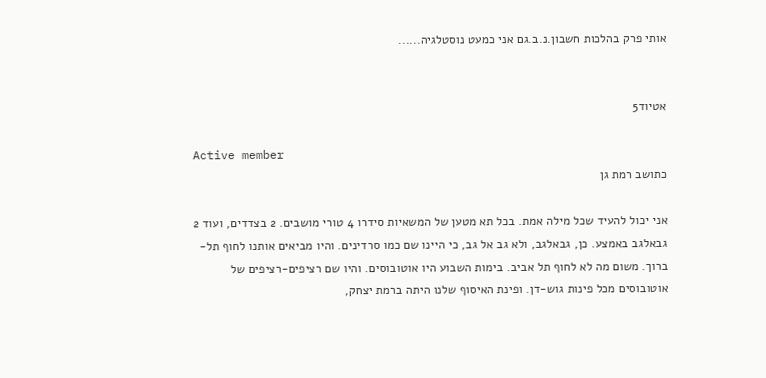אותי פרק בהלכות חשבון.נ.ב.גם אני כמעט נוסטלגיה......


אטיוד5

Active member
כתושב רמת גן

אני יכול להעיד שכל מילה אמת. בכל תא מטען של המשאיות סידרו 4 טורי מושבים. 2 בצדדים, ועוד 2 גבאלגב באמצע. כן, גבאלגב, ולא גב אל גב, כי היינו שם כמו סרדינים. והיו מביאים אותנו לחוף תל-ברוך. משום מה לא לחוף תל אביב. בימות השבוע היו אוטובוסים. והיו שם רציפים-רציפים של אוטובוסים מכל פינות גוש-דן. ופינת האיסוף שלנו היתה ברמת יצחק,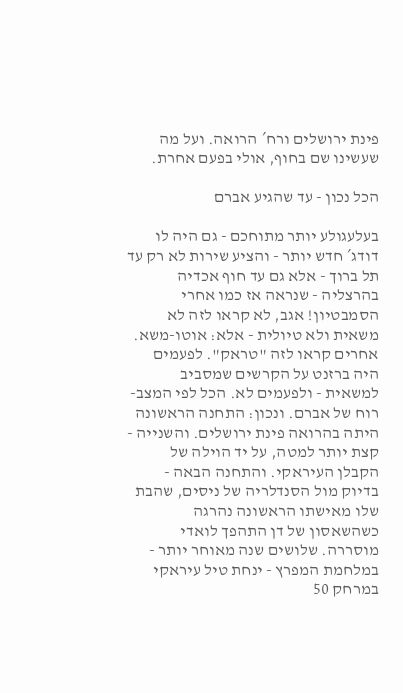פינת ירושלים ורח´ הרואה. ועל מה שעשינו שם בחוף, אולי בפעם אחרת.

הכל נכון - עד שהגיע אברם

בעלעגולע יותר מתוחכם - גם היה לו דודג´ חדש יותר - והציע שירות לא רק עד תל ברוך - אלא גם עד חוף אכדיה בהרצליה - שנראה אז כמו אחרי הסמבטיון! אגב, לא קראו לזה לא משאית ולא טיולית - אלא: אוטו-משא. אחרים קראו לזה "טראק". לפעמים היה ברזנט על הקרשים שמסביב למשאית - ולפעמים לא. הכל לפי המצב-רוח של אברם. ונכון: התחנה הראשונה היתה בהרואה פינת ירושלים. והשנייה - קצת יותר למטה, על יד הוילה של הקבלן העיראקי. והתחנה הבאה - בדיוק מול הסנדלריה של ניסים, שהבת שלו מאישתו הראשונה נהרגה כשהשאסון של דן התהפך לואדי מוסררה. שלושים שנה מאוחר יותר - במלחמת המפרץ - ינחת טיל עיראקי במרחק 50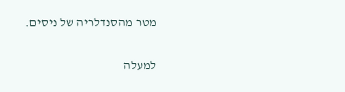מטר מהסנדלריה של ניסים.

למעלה